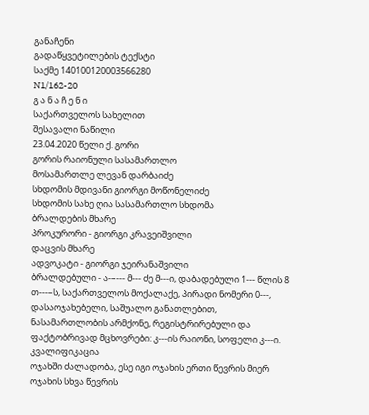განაჩენი
გადაწყვეტილების ტექსტი
საქმე 140100120003566280
N1/162-20
გ ა ნ ა ჩ ე ნ ი
საქართველოს სახელით
შესავალი ნაწილი
23.04.2020 წელი ქ. გორი
გორის რაიონული სასამართლო
მოსამართლე ლევან დარბაიძე
სხდომის მდივანი გიორგი მოწონელიძე
სხდომის სახე ღია სასამართლო სხდომა
ბრალდების მხარე
პროკურორი - გიორგი კრავეიშვილი
დაცვის მხარე
ადვოკატი - გიორგი ჯეირანაშვილი
ბრალდებული - ა-–--- მ--- ძე მ---ი, დაბადებული 1--- წლის 8 თ---–ს, საქართველოს მოქალაქე, პირადი ნომერი 0---, დასაოჯახებელი, საშუალო განათლებით, ნასამართლობის არმქონე, რეგისტრირებული და ფაქტობრივად მცხოვრები: კ---ის რაიონი, სოფელი კ---ი.
კვალიფიკაცია
ოჯახში ძალადობა, ესე იგი ოჯახის ერთი წევრის მიერ ოჯახის სხვა წევრის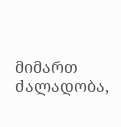მიმართ ძალადობა,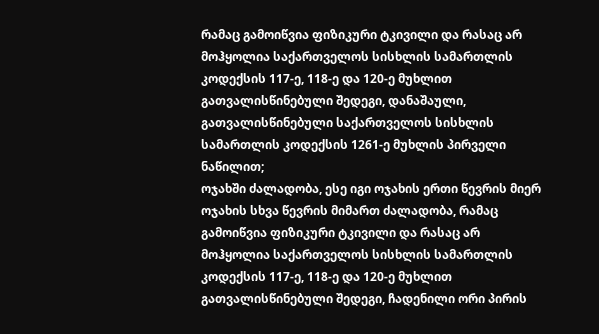რამაც გამოიწვია ფიზიკური ტკივილი და რასაც არ მოჰყოლია საქართველოს სისხლის სამართლის კოდექსის 117-ე, 118-ე და 120-ე მუხლით გათვალისწინებული შედეგი, დანაშაული, გათვალისწინებული საქართველოს სისხლის სამართლის კოდექსის 1261-ე მუხლის პირველი ნაწილით;
ოჯახში ძალადობა, ესე იგი ოჯახის ერთი წევრის მიერ ოჯახის სხვა წევრის მიმართ ძალადობა, რამაც გამოიწვია ფიზიკური ტკივილი და რასაც არ მოჰყოლია საქართველოს სისხლის სამართლის კოდექსის 117-ე, 118-ე და 120-ე მუხლით გათვალისწინებული შედეგი, ჩადენილი ორი პირის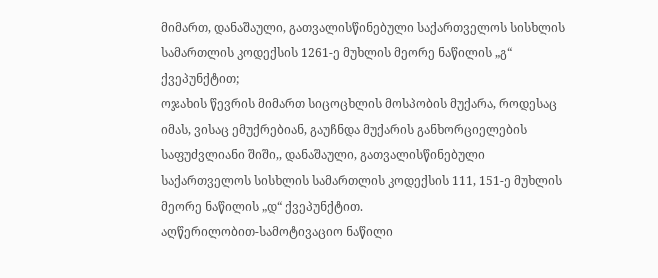მიმართ, დანაშაული, გათვალისწინებული საქართველოს სისხლის სამართლის კოდექსის 1261-ე მუხლის მეორე ნაწილის „გ“ ქვეპუნქტით;
ოჯახის წევრის მიმართ სიცოცხლის მოსპობის მუქარა, როდესაც იმას, ვისაც ემუქრებიან, გაუჩნდა მუქარის განხორციელების საფუძვლიანი შიში,, დანაშაული, გათვალისწინებული საქართველოს სისხლის სამართლის კოდექსის 111, 151-ე მუხლის მეორე ნაწილის „დ“ ქვეპუნქტით.
აღწერილობით-სამოტივაციო ნაწილი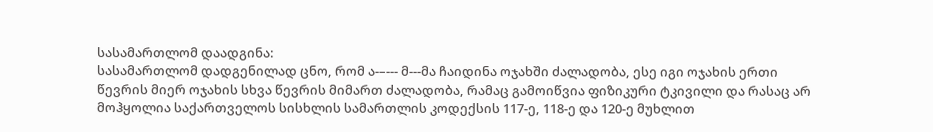სასამართლომ დაადგინა:
სასამართლომ დადგენილად ცნო, რომ ა-–--- მ---მა ჩაიდინა ოჯახში ძალადობა, ესე იგი ოჯახის ერთი წევრის მიერ ოჯახის სხვა წევრის მიმართ ძალადობა, რამაც გამოიწვია ფიზიკური ტკივილი და რასაც არ მოჰყოლია საქართველოს სისხლის სამართლის კოდექსის 117-ე, 118-ე და 120-ე მუხლით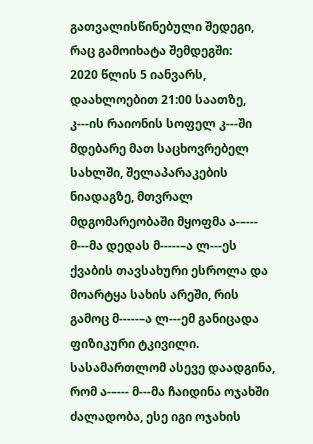გათვალისწინებული შედეგი, რაც გამოიხატა შემდეგში:
2020 წლის 5 იანვარს, დაახლოებით 21:00 საათზე, კ---ის რაიონის სოფელ კ---ში მდებარე მათ საცხოვრებელ სახლში, შელაპარაკების ნიადაგზე, მთვრალ მდგომარეობაში მყოფმა ა-–--- მ---მა დედას მ-----–ა ლ---ეს ქვაბის თავსახური ესროლა და მოარტყა სახის არეში, რის გამოც მ-----–ა ლ---ემ განიცადა ფიზიკური ტკივილი.
სასამართლომ ასევე დაადგინა, რომ ა-–--- მ---მა ჩაიდინა ოჯახში ძალადობა, ესე იგი ოჯახის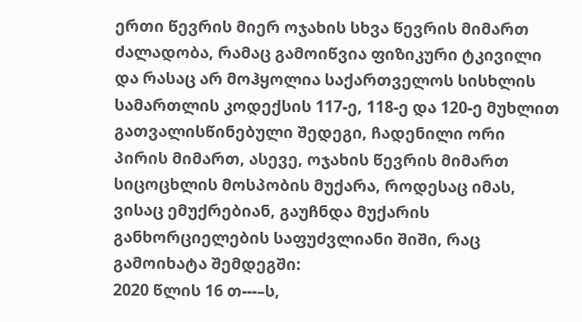ერთი წევრის მიერ ოჯახის სხვა წევრის მიმართ ძალადობა, რამაც გამოიწვია ფიზიკური ტკივილი და რასაც არ მოჰყოლია საქართველოს სისხლის სამართლის კოდექსის 117-ე, 118-ე და 120-ე მუხლით გათვალისწინებული შედეგი, ჩადენილი ორი პირის მიმართ, ასევე, ოჯახის წევრის მიმართ სიცოცხლის მოსპობის მუქარა, როდესაც იმას, ვისაც ემუქრებიან, გაუჩნდა მუქარის განხორციელების საფუძვლიანი შიში, რაც გამოიხატა შემდეგში:
2020 წლის 16 თ---–ს,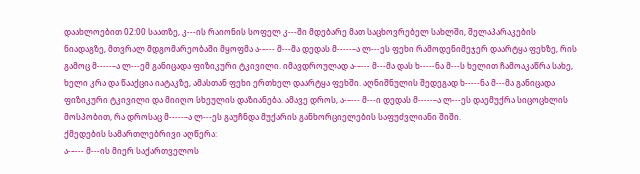დაახლოებით 02:00 საათზე, კ---ის რაიონის სოფელ კ---ში მდებარე მათ საცხოვრებელ სახლში, შელაპარაკების ნიადაგზე, მთვრალ მდგომარეობაში მყოფმა ა-–--- მ---მა დედას მ-----–ა ლ---ეს ფეხი რამოდენიმეჯერ დაარტყა ფეხზე, რის გამოც მ-----–ა ლ---ემ განიცადა ფიზიკური ტკივილი. იმავდროულად ა-–--- მ---მა დას ხ-----ნა მ---ს ხელით ჩამოაკაწრა სახე, ხელი კრა და წააქცია იატაკზე, ამასთან ფეხი ერთხელ დაარტყა ფეხში. აღნიშნულის შედეგად ხ-----ნა მ---მა განიცადა ფიზიკური ტკივილი და მიიღო სხეულის დაზიანება. ამავე დროს, ა-–--- მ---ი დედას მ-----–ა ლ---ეს დაემუქრა სიცოცხლის მოსპობით, რა დროსაც მ-----–ა ლ---ეს გაუჩნდა მუქარის განხორციელების საფუძვლიანი შიში.
ქმედების სამართლებრივი აღწერა:
ა-–--- მ---ის მიერ საქართველოს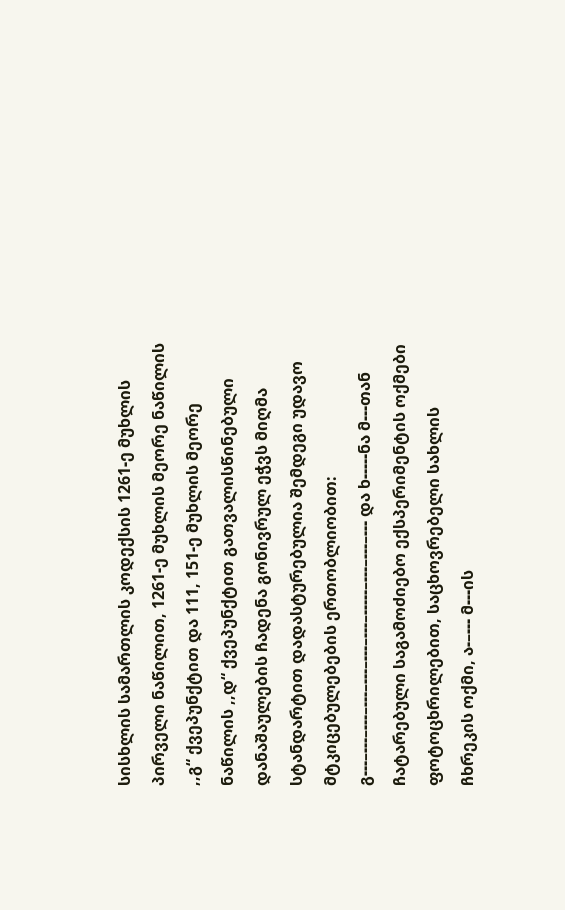სისხლის სამართლის კოდექსის 1261-ე მუხლის პირველი ნაწილით, 1261-ე მუხლის მეორე ნაწილის ,,გ“ ქვეპუნქტით და 111, 151-ე მუხლის მეორე ნაწილის ,,დ“ ქვეპუნქტით გათვალისწინებული დანაშაულების ჩადენა გონივრულ ეჭვს მიღმა სტანდარტით დადასტურებულია შემდეგი უდავო მტკიცებულებების ერთობლიობით: გ---–---–---–---–---–---–---–-----–---–---–--- და ხ-----ნა მ---თან ჩატარებული საგამოძიებო ექსპერიმენტის ოქმები ფოტოცხრილებით, საცხოვრებელი სახლის ჩხრეკის ოქმი, ა-–--- მ---ის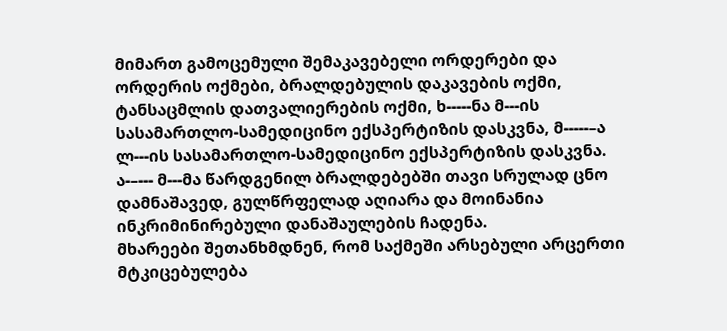მიმართ გამოცემული შემაკავებელი ორდერები და ორდერის ოქმები, ბრალდებულის დაკავების ოქმი, ტანსაცმლის დათვალიერების ოქმი, ხ-----ნა მ---ის სასამართლო-სამედიცინო ექსპერტიზის დასკვნა, მ-----–ა ლ---ის სასამართლო-სამედიცინო ექსპერტიზის დასკვნა.
ა-–--- მ---მა წარდგენილ ბრალდებებში თავი სრულად ცნო დამნაშავედ, გულწრფელად აღიარა და მოინანია ინკრიმინირებული დანაშაულების ჩადენა.
მხარეები შეთანხმდნენ, რომ საქმეში არსებული არცერთი მტკიცებულება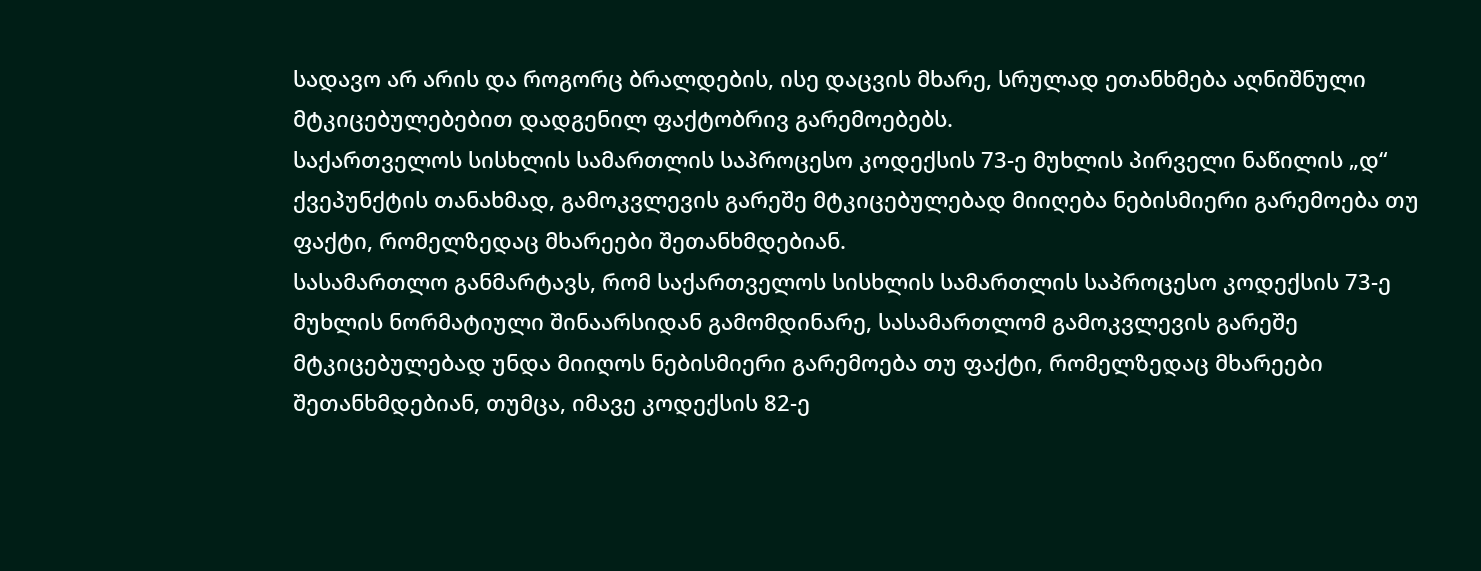სადავო არ არის და როგორც ბრალდების, ისე დაცვის მხარე, სრულად ეთანხმება აღნიშნული მტკიცებულებებით დადგენილ ფაქტობრივ გარემოებებს.
საქართველოს სისხლის სამართლის საპროცესო კოდექსის 73-ე მუხლის პირველი ნაწილის „დ“ ქვეპუნქტის თანახმად, გამოკვლევის გარეშე მტკიცებულებად მიიღება ნებისმიერი გარემოება თუ ფაქტი, რომელზედაც მხარეები შეთანხმდებიან.
სასამართლო განმარტავს, რომ საქართველოს სისხლის სამართლის საპროცესო კოდექსის 73-ე მუხლის ნორმატიული შინაარსიდან გამომდინარე, სასამართლომ გამოკვლევის გარეშე მტკიცებულებად უნდა მიიღოს ნებისმიერი გარემოება თუ ფაქტი, რომელზედაც მხარეები შეთანხმდებიან, თუმცა, იმავე კოდექსის 82-ე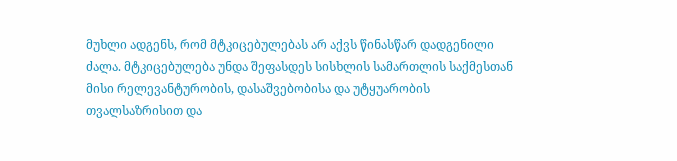მუხლი ადგენს, რომ მტკიცებულებას არ აქვს წინასწარ დადგენილი ძალა. მტკიცებულება უნდა შეფასდეს სისხლის სამართლის საქმესთან მისი რელევანტურობის, დასაშვებობისა და უტყუარობის თვალსაზრისით და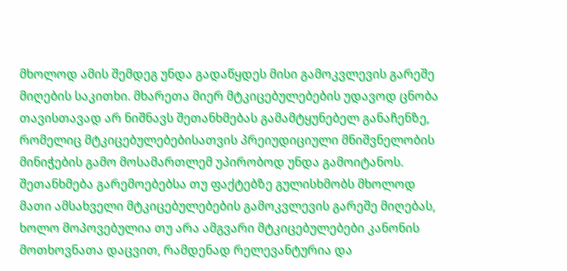მხოლოდ ამის შემდეგ უნდა გადაწყდეს მისი გამოკვლევის გარეშე მიღების საკითხი. მხარეთა მიერ მტკიცებულებების უდავოდ ცნობა თავისთავად არ ნიშნავს შეთანხმებას გამამტყუნებელ განაჩენზე, რომელიც მტკიცებულებებისათვის პრეიუდიციული მნიშვნელობის მინიჭების გამო მოსამართლემ უპირობოდ უნდა გამოიტანოს. შეთანხმება გარემოებებსა თუ ფაქტებზე გულისხმობს მხოლოდ მათი ამსახველი მტკიცებულებების გამოკვლევის გარეშე მიღებას, ხოლო მოპოვებულია თუ არა ამგვარი მტკიცებულებები კანონის მოთხოვნათა დაცვით, რამდენად რელევანტურია და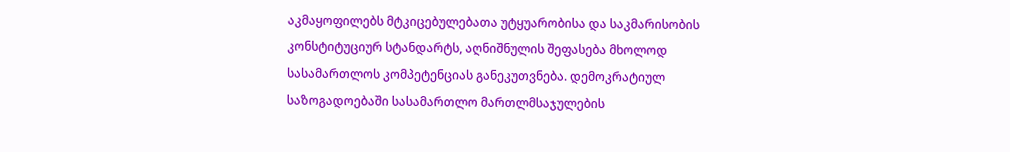აკმაყოფილებს მტკიცებულებათა უტყუარობისა და საკმარისობის კონსტიტუციურ სტანდარტს, აღნიშნულის შეფასება მხოლოდ სასამართლოს კომპეტენციას განეკუთვნება. დემოკრატიულ საზოგადოებაში სასამართლო მართლმსაჯულების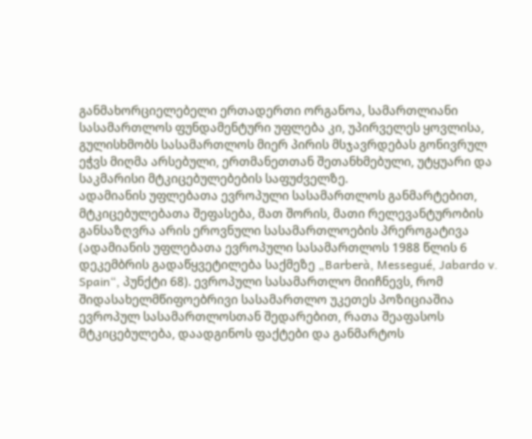განმახორციელებელი ერთადერთი ორგანოა, სამართლიანი სასამართლოს ფუნდამენტური უფლება კი, უპირველეს ყოვლისა, გულისხმობს სასამართლოს მიერ პირის მსჯავრდებას გონივრულ ეჭვს მიღმა არსებული, ერთმანეთთან შეთანხმებული, უტყუარი და საკმარისი მტკიცებულებების საფუძველზე.
ადამიანის უფლებათა ევროპული სასამართლოს განმარტებით, მტკიცებულებათა შეფასება, მათ შორის, მათი რელევანტურობის განსაზღვრა არის ეროვნული სასამართლოების პრეროგატივა (ადამიანის უფლებათა ევროპული სასამართლოს 1988 წლის 6 დეკემბრის გადაწყვეტილება საქმეზე „Barberà, Messegué, Jabardo v. Spain“, პუნქტი 68). ევროპული სასამართლო მიიჩნევს, რომ შიდასახელმწიფოებრივი სასამართლო უკეთეს პოზიციაშია ევროპულ სასამართლოსთან შედარებით, რათა შეაფასოს მტკიცებულება, დაადგინოს ფაქტები და განმარტოს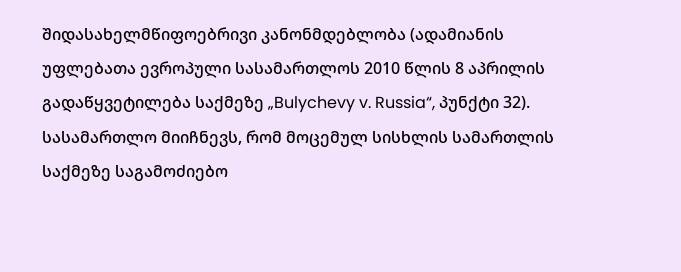შიდასახელმწიფოებრივი კანონმდებლობა (ადამიანის უფლებათა ევროპული სასამართლოს 2010 წლის 8 აპრილის გადაწყვეტილება საქმეზე „Bulychevy v. Russia“, პუნქტი 32).
სასამართლო მიიჩნევს, რომ მოცემულ სისხლის სამართლის საქმეზე საგამოძიებო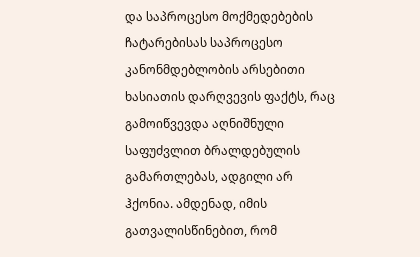და საპროცესო მოქმედებების ჩატარებისას საპროცესო კანონმდებლობის არსებითი ხასიათის დარღვევის ფაქტს, რაც გამოიწვევდა აღნიშნული საფუძვლით ბრალდებულის გამართლებას, ადგილი არ ჰქონია. ამდენად, იმის გათვალისწინებით, რომ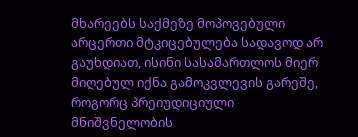მხარეებს საქმეზე მოპოვებული არცერთი მტკიცებულება სადავოდ არ გაუხდიათ, ისინი სასამართლოს მიერ მიღებულ იქნა გამოკვლევის გარეშე, როგორც პრეიუდიციული მნიშვნელობის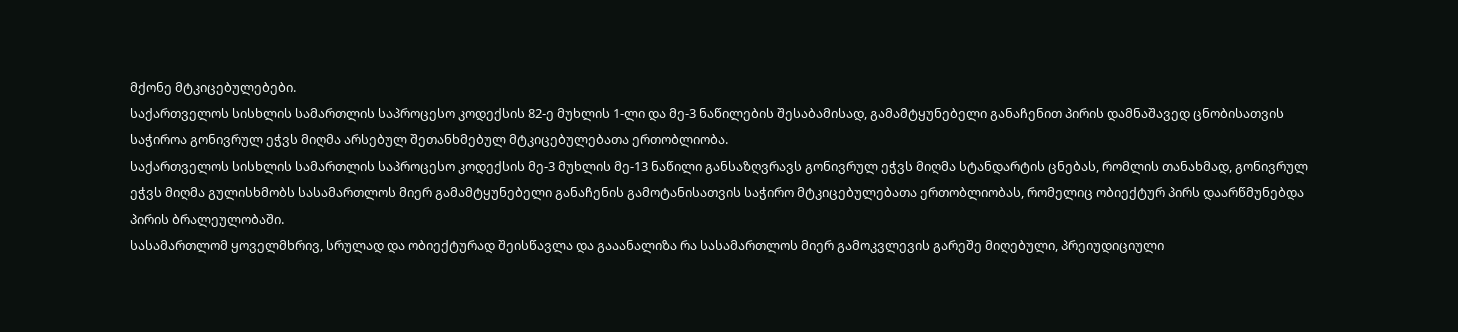მქონე მტკიცებულებები.
საქართველოს სისხლის სამართლის საპროცესო კოდექსის 82-ე მუხლის 1-ლი და მე-3 ნაწილების შესაბამისად, გამამტყუნებელი განაჩენით პირის დამნაშავედ ცნობისათვის საჭიროა გონივრულ ეჭვს მიღმა არსებულ შეთანხმებულ მტკიცებულებათა ერთობლიობა.
საქართველოს სისხლის სამართლის საპროცესო კოდექსის მე-3 მუხლის მე-13 ნაწილი განსაზღვრავს გონივრულ ეჭვს მიღმა სტანდარტის ცნებას, რომლის თანახმად, გონივრულ ეჭვს მიღმა გულისხმობს სასამართლოს მიერ გამამტყუნებელი განაჩენის გამოტანისათვის საჭირო მტკიცებულებათა ერთობლიობას, რომელიც ობიექტურ პირს დაარწმუნებდა პირის ბრალეულობაში.
სასამართლომ ყოველმხრივ, სრულად და ობიექტურად შეისწავლა და გააანალიზა რა სასამართლოს მიერ გამოკვლევის გარეშე მიღებული, პრეიუდიციული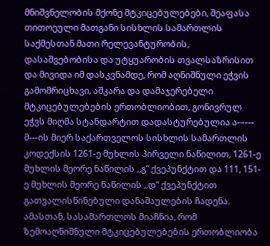მნიშვნელობის მქონე მტკიცებულებები, შეაფასა თითოეული მათგანი სისხლის სამართლის საქმესთან მათი რელევანტურობის, დასაშვებობისა და უტყუარობის თვალსაზრისით და მივიდა იმ დასკვნამდე, რომ აღნიშნული ეჭვის გამომრიცხავი, აშკარა და დამაჯერებელი მტკიცებულებების ერთობლიობით, გონივრულ ეჭვს მიღმა სტანდარტით დადასტურებულია ა-–--- მ---ის მიერ საქართველოს სისხლის სამართლის კოდექსის 1261-ე მუხლის პირველი ნაწილით, 1261-ე მუხლის მეორე ნაწილის ,,გ“ ქვეპუნქტით და 111, 151-ე მუხლის მეორე ნაწილის ,,დ“ ქვეპუნქტით გათვალისწინებული დანაშაულების ჩადენა. ამასთან, სასამართლოს მიაჩნია, რომ ზემოაღნიშნული მტკიცებულებების ერთობლიობა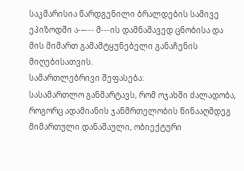საკმარისია წარდგენილი ბრალდების სამივე ეპიზოდში ა-–--- მ---ის დამნაშავედ ცნობისა და მის მიმართ გამამტყუნებელი განაჩენის მიღებისათვის.
სამართლებრივი შეფასება:
სასამართლო განმარტავს, რომ ოჯახში ძალადობა, როგორც ადამიანის ჯანმრთელობის წინააღმდეგ მიმართული დანაშაული, ობიექტური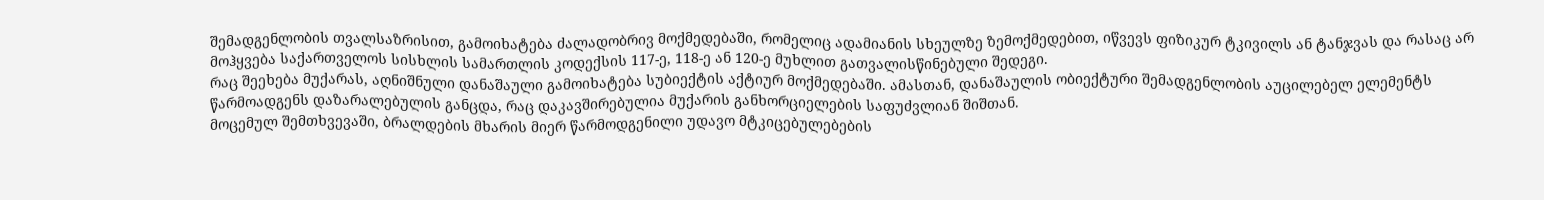შემადგენლობის თვალსაზრისით, გამოიხატება ძალადობრივ მოქმედებაში, რომელიც ადამიანის სხეულზე ზემოქმედებით, იწვევს ფიზიკურ ტკივილს ან ტანჯვას და რასაც არ მოჰყვება საქართველოს სისხლის სამართლის კოდექსის 117-ე, 118-ე ან 120-ე მუხლით გათვალისწინებული შედეგი.
რაც შეეხება მუქარას, აღნიშნული დანაშაული გამოიხატება სუბიექტის აქტიურ მოქმედებაში. ამასთან, დანაშაულის ობიექტური შემადგენლობის აუცილებელ ელემენტს წარმოადგენს დაზარალებულის განცდა, რაც დაკავშირებულია მუქარის განხორციელების საფუძვლიან შიშთან.
მოცემულ შემთხვევაში, ბრალდების მხარის მიერ წარმოდგენილი უდავო მტკიცებულებების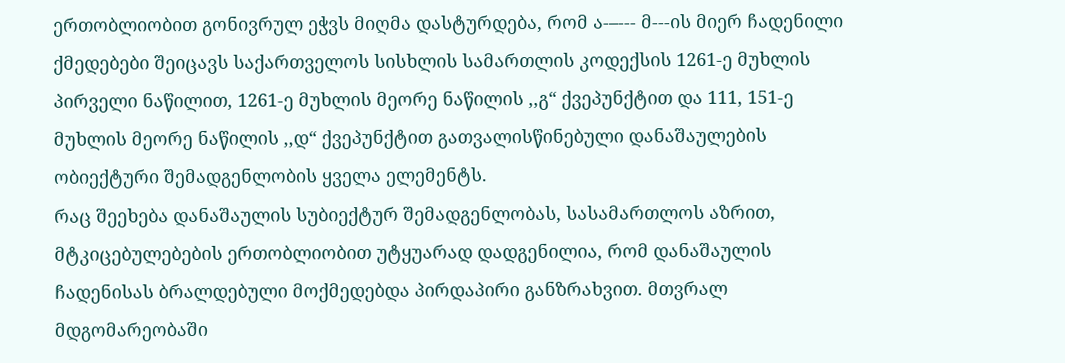ერთობლიობით გონივრულ ეჭვს მიღმა დასტურდება, რომ ა-–--- მ---ის მიერ ჩადენილი ქმედებები შეიცავს საქართველოს სისხლის სამართლის კოდექსის 1261-ე მუხლის პირველი ნაწილით, 1261-ე მუხლის მეორე ნაწილის ,,გ“ ქვეპუნქტით და 111, 151-ე მუხლის მეორე ნაწილის ,,დ“ ქვეპუნქტით გათვალისწინებული დანაშაულების ობიექტური შემადგენლობის ყველა ელემენტს.
რაც შეეხება დანაშაულის სუბიექტურ შემადგენლობას, სასამართლოს აზრით, მტკიცებულებების ერთობლიობით უტყუარად დადგენილია, რომ დანაშაულის ჩადენისას ბრალდებული მოქმედებდა პირდაპირი განზრახვით. მთვრალ მდგომარეობაში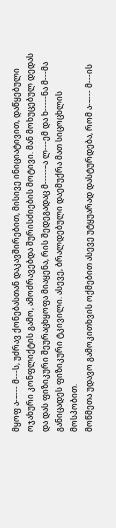მყოფ ა-–--- მ---ს, უძრავ ქონებასთან დაკავშირებით, მისივე ინიციატივით, დაწყებული ოჯახური კონფლიქტის გამო, ამოძრავებდა შურისძიების მოტივი. მან მოხუცებულ დედას და დას ფიზიკური შეურაცხყოფა მიაყენა, რის შედეგადაც მ-----–ა ლ---ემ და ხ-----ნა მ---მა განიცადეს ფიზიკური ტკივილი. ასევე, ბრალდებული დაემუქრა მათ სიცოცხლის მოსპობით.
მოწმეთა უდავო გამოკითხვის ოქმებით ასევე უტყუარად დასტურდება, რომ ა-–--- მ---ის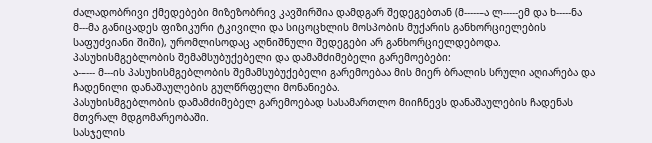ძალადობრივი ქმედებები მიზეზობრივ კავშირშია დამდგარ შედეგებთან (მ-----–ა ლ-----ემ და ხ-----ნა მ---მა განიცადეს ფიზიკური ტკივილი და სიცოცხლის მოსპობის მუქარის განხორციელების საფუძვიანი შიში), ურომლისოდაც აღნიშნული შედეგები არ განხორციელდებოდა.
პასუხისმგებლობის შემამსუბუქებელი და დამამძიმებელი გარემოებები:
ა-–--- მ---ის პასუხისმგებლობის შემამსუბუქებელი გარემოებაა მის მიერ ბრალის სრული აღიარება და ჩადენილი დანაშაულების გულწრფელი მონანიება.
პასუხისმგებლობის დამამძიმებელ გარემოებად სასამართლო მიიჩნევს დანაშაულების ჩადენას მთვრალ მდგომარეობაში.
სასჯელის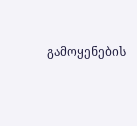გამოყენების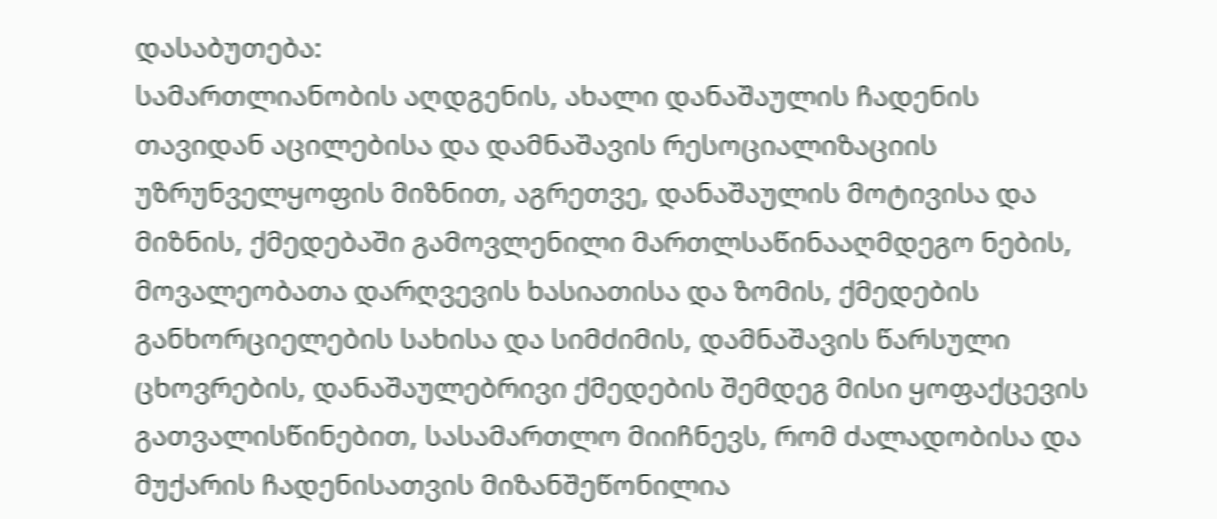დასაბუთება:
სამართლიანობის აღდგენის, ახალი დანაშაულის ჩადენის თავიდან აცილებისა და დამნაშავის რესოციალიზაციის უზრუნველყოფის მიზნით, აგრეთვე, დანაშაულის მოტივისა და მიზნის, ქმედებაში გამოვლენილი მართლსაწინააღმდეგო ნების, მოვალეობათა დარღვევის ხასიათისა და ზომის, ქმედების განხორციელების სახისა და სიმძიმის, დამნაშავის წარსული ცხოვრების, დანაშაულებრივი ქმედების შემდეგ მისი ყოფაქცევის გათვალისწინებით, სასამართლო მიიჩნევს, რომ ძალადობისა და მუქარის ჩადენისათვის მიზანშეწონილია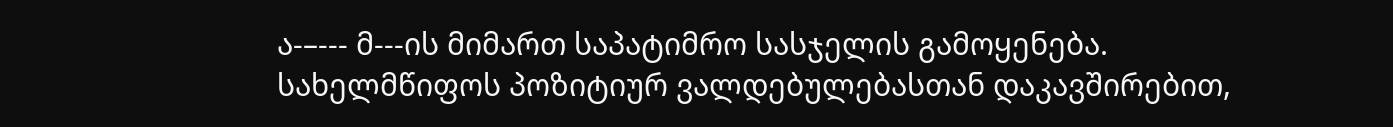ა-–--- მ---ის მიმართ საპატიმრო სასჯელის გამოყენება.
სახელმწიფოს პოზიტიურ ვალდებულებასთან დაკავშირებით,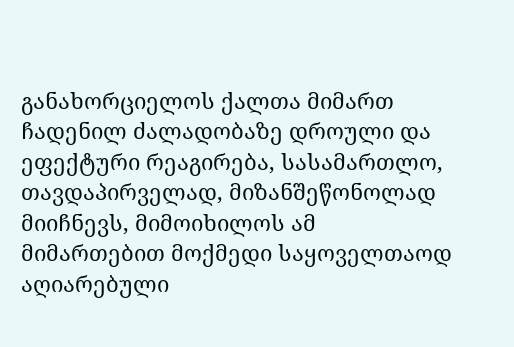განახორციელოს ქალთა მიმართ ჩადენილ ძალადობაზე დროული და ეფექტური რეაგირება, სასამართლო, თავდაპირველად, მიზანშეწონოლად მიიჩნევს, მიმოიხილოს ამ მიმართებით მოქმედი საყოველთაოდ აღიარებული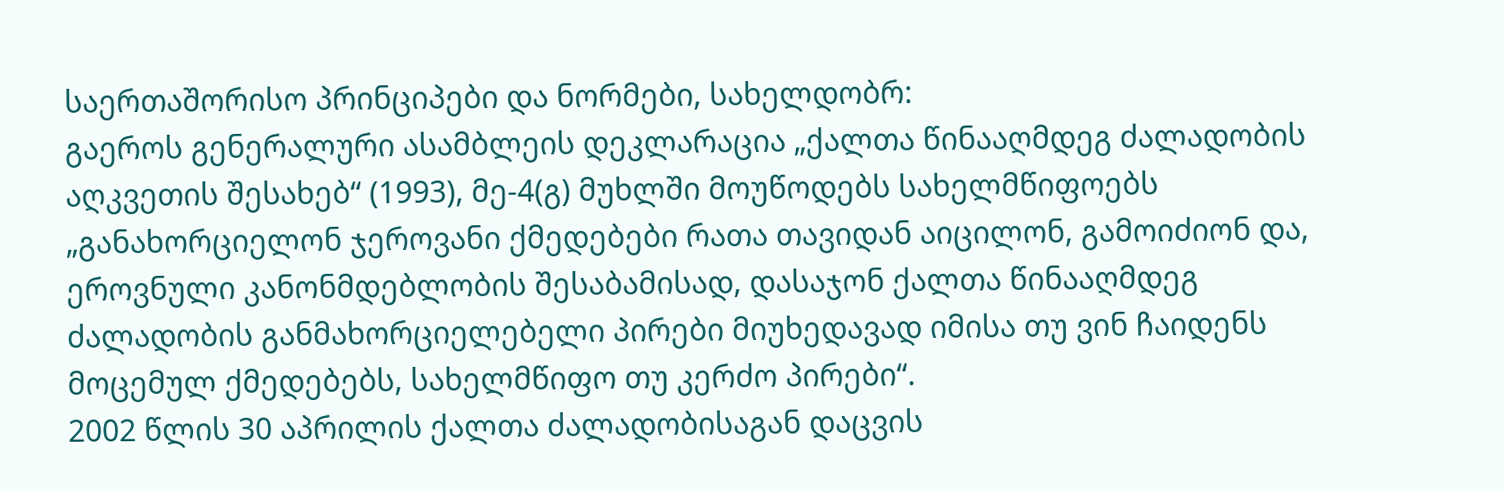საერთაშორისო პრინციპები და ნორმები, სახელდობრ:
გაეროს გენერალური ასამბლეის დეკლარაცია „ქალთა წინააღმდეგ ძალადობის აღკვეთის შესახებ“ (1993), მე-4(გ) მუხლში მოუწოდებს სახელმწიფოებს „განახორციელონ ჯეროვანი ქმედებები რათა თავიდან აიცილონ, გამოიძიონ და, ეროვნული კანონმდებლობის შესაბამისად, დასაჯონ ქალთა წინააღმდეგ ძალადობის განმახორციელებელი პირები მიუხედავად იმისა თუ ვინ ჩაიდენს მოცემულ ქმედებებს, სახელმწიფო თუ კერძო პირები“.
2002 წლის 30 აპრილის ქალთა ძალადობისაგან დაცვის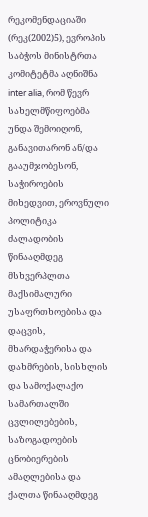რეკომენდაციაში (რეკ(2002)5), ევროპის საბჭოს მინისტრთა კომიტეტმა აღნიშნა inter alia, რომ წევრ სახელმწიფოებმა უნდა შემოიღონ, განავითარონ ან/და გააუმჯობესონ, საჭიროების მიხედვით, ეროვნული პოლიტიკა ძალადობის წინააღმდეგ მსხვერპლთა მაქსიმალური უსაფრთხოებისა და დაცვის, მხარდაჭერისა და დახმრების, სისხლის და სამოქალაქო სამართალში ცვლილებების, საზოგადოების ცნობიერების ამაღლებისა და ქალთა წინააღმდეგ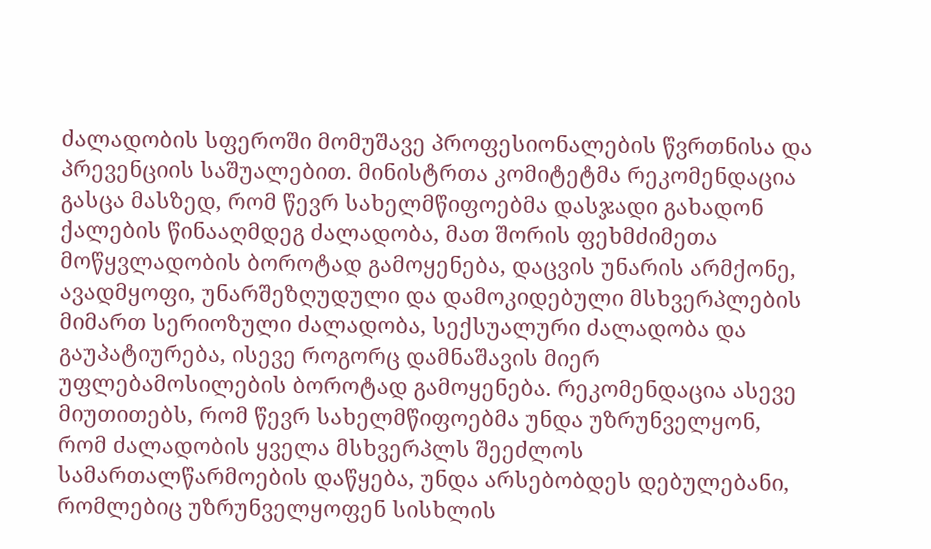ძალადობის სფეროში მომუშავე პროფესიონალების წვრთნისა და პრევენციის საშუალებით. მინისტრთა კომიტეტმა რეკომენდაცია გასცა მასზედ, რომ წევრ სახელმწიფოებმა დასჯადი გახადონ ქალების წინააღმდეგ ძალადობა, მათ შორის ფეხმძიმეთა მოწყვლადობის ბოროტად გამოყენება, დაცვის უნარის არმქონე, ავადმყოფი, უნარშეზღუდული და დამოკიდებული მსხვერპლების მიმართ სერიოზული ძალადობა, სექსუალური ძალადობა და გაუპატიურება, ისევე როგორც დამნაშავის მიერ უფლებამოსილების ბოროტად გამოყენება. რეკომენდაცია ასევე მიუთითებს, რომ წევრ სახელმწიფოებმა უნდა უზრუნველყონ, რომ ძალადობის ყველა მსხვერპლს შეეძლოს სამართალწარმოების დაწყება, უნდა არსებობდეს დებულებანი, რომლებიც უზრუნველყოფენ სისხლის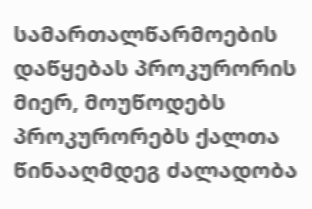სამართალწარმოების დაწყებას პროკურორის მიერ, მოუწოდებს პროკურორებს ქალთა წინააღმდეგ ძალადობა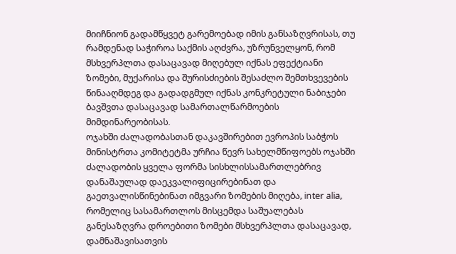მიიჩნიონ გადამწყვეტ გარემოებად იმის განსაზღვრისას, თუ რამდენად საჭიროა საქმის აღძვრა, უზრუნველყონ, რომ მსხვერპლთა დასაცავად მიღებულ იქნას ეფექტიანი ზომები, მუქარისა და შურისძიების შესაძლო შემთხვევების წინააღმდეგ და გადადგმულ იქნას კონკრეტული ნაბიჯები ბავშვთა დასაცავად სამართალწარმოების მიმდინარეობისას.
ოჯახში ძალადობასთან დაკავშირებით ევროპის საბჭოს მინისტრთა კომიტეტმა ურჩია წევრ სახელმწიფოებს ოჯახში ძალადობის ყველა ფორმა სისხლისსამართლებრივ დანაშაულად დაეკვალიფიცირებინათ და გაეთვალისწინებინათ იმგვარი ზომების მიღება, inter alia, რომელიც სასამართლოს მისცემდა საშუალებას განესაზღვრა დროებითი ზომები მსხვერპლთა დასაცავად, დამნაშავისათვის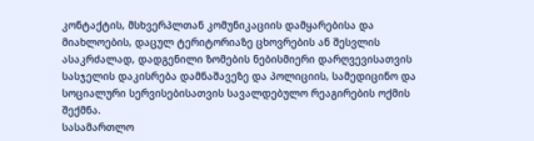კონტაქტის, მსხვერპლთან კომუნიკაციის დამყარებისა და მიახლოების, დაცულ ტერიტორიაზე ცხოვრების ან შესვლის ასაკრძალად, დადგენილი ზომების ნებისმიერი დარღვევისათვის სასჯელის დაკისრება დამნაშავეზე და პოლიციის, სამედიცინო და სოციალური სერვისებისათვის სავალდებულო რეაგირების ოქმის შექმნა.
სასამართლო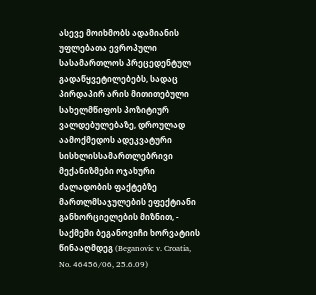ასევე მოიხმობს ადამიანის უფლებათა ევროპული სასამართლოს პრეცედენტულ გადაწყვეტილებებს, სადაც პირდაპირ არის მითითებული სახელმწიფოს პოზიტიურ ვალდებულებაზე, დროულად აამოქმედოს ადეკვატური სისხლისსამართლებრივი მექანიზმები ოჯახური ძალადობის ფაქტებზე მართლმსაჯულების ეფექტიანი განხორციელების მიზნით, -
საქმეში ბეგანოვიჩი ხორვატიის წინააღმდეგ (Beganovic v. Croatia, No. 46456/06, 25.6.09)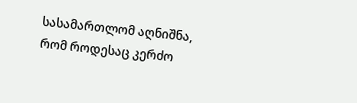სასამართლომ აღნიშნა, რომ როდესაც კერძო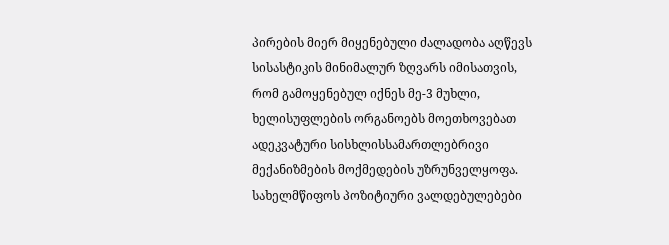პირების მიერ მიყენებული ძალადობა აღწევს სისასტიკის მინიმალურ ზღვარს იმისათვის, რომ გამოყენებულ იქნეს მე-3 მუხლი, ხელისუფლების ორგანოებს მოეთხოვებათ ადეკვატური სისხლისსამართლებრივი მექანიზმების მოქმედების უზრუნველყოფა. სახელმწიფოს პოზიტიური ვალდებულებები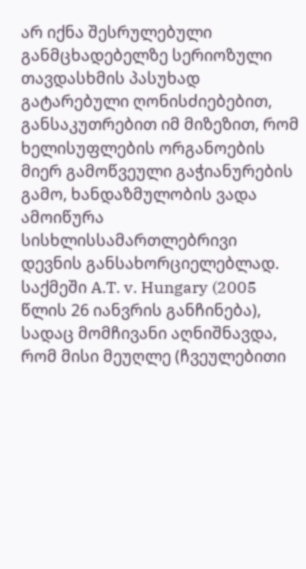არ იქნა შესრულებული განმცხადებელზე სერიოზული თავდასხმის პასუხად გატარებული ღონისძიებებით, განსაკუთრებით იმ მიზეზით, რომ ხელისუფლების ორგანოების მიერ გამოწვეული გაჭიანურების გამო, ხანდაზმულობის ვადა ამოიწურა სისხლისსამართლებრივი დევნის განსახორციელებლად.
საქმეში A.T. v. Hungary (2005 წლის 26 იანვრის განჩინება), სადაც მომჩივანი აღნიშნავდა, რომ მისი მეუღლე (ჩვეულებითი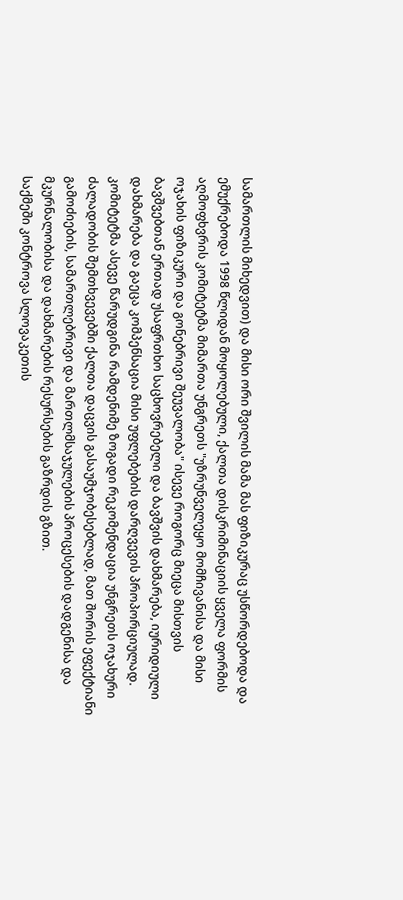სამართლის მიხედვით) და მისი ორი შვილის მამა მას ფიზიკურაც უსწორდებოდა და ემუქრებოდა 1998 წლიდან მოყოლებული, ქალთა დისკრიმინაციის ყველა ფორმის აღმოფხვრის კომიტეტმა მიმართა უნგრეთს "უზრუნველეყო მომჩივანისა და მისი ოჯახის ფიზიკური და გონებრივი შეუვალობა" ისევე როგორც მიეცა მისთვის ბავშვებთან ერთად უსაფრთხო საცხოვრებელი და ბავშვის დახმარება, იურიდიული დახმარება და გაეცა კომპენსაცია მისი უფლებების დარღვევის პროპორციულად. კომიტეტმა ასევე წარუდგინა რამდენიმე ზოგადი რეკომენდაცია უნგრეთს ოჯახური ძალადობის შემთხვევებში ქალთა დაცვის გასაუმჯობესებლად, მათ შორის ეფექტიანი გამოძიების, სამართლებრივი და მართლმსაჯულების პროცესების დადგენისა და მკურნალობისა და დახმარების რესურსების გაზრდის გზით.
საქმეში კონტროვა სლოვაკეთის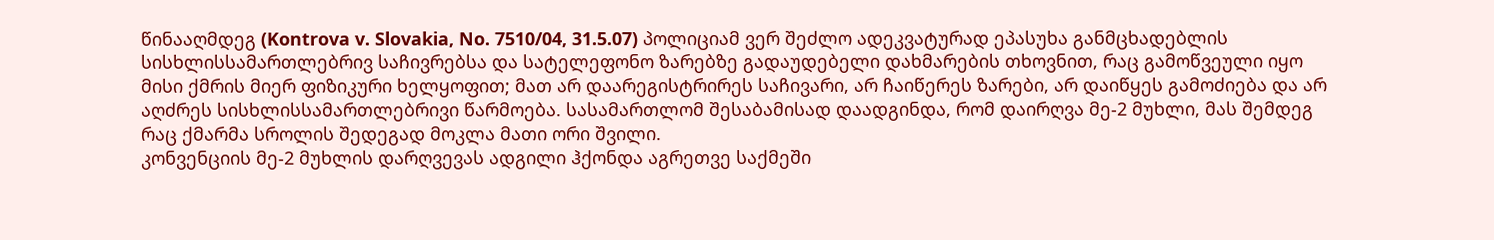წინააღმდეგ (Kontrova v. Slovakia, No. 7510/04, 31.5.07) პოლიციამ ვერ შეძლო ადეკვატურად ეპასუხა განმცხადებლის სისხლისსამართლებრივ საჩივრებსა და სატელეფონო ზარებზე გადაუდებელი დახმარების თხოვნით, რაც გამოწვეული იყო მისი ქმრის მიერ ფიზიკური ხელყოფით; მათ არ დაარეგისტრირეს საჩივარი, არ ჩაიწერეს ზარები, არ დაიწყეს გამოძიება და არ აღძრეს სისხლისსამართლებრივი წარმოება. სასამართლომ შესაბამისად დაადგინდა, რომ დაირღვა მე-2 მუხლი, მას შემდეგ რაც ქმარმა სროლის შედეგად მოკლა მათი ორი შვილი.
კონვენციის მე-2 მუხლის დარღვევას ადგილი ჰქონდა აგრეთვე საქმეში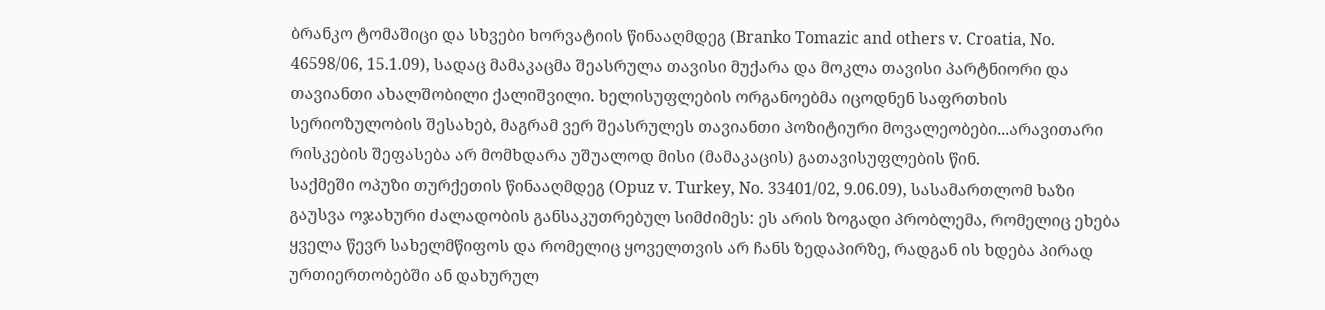ბრანკო ტომაშიცი და სხვები ხორვატიის წინააღმდეგ (Branko Tomazic and others v. Croatia, No. 46598/06, 15.1.09), სადაც მამაკაცმა შეასრულა თავისი მუქარა და მოკლა თავისი პარტნიორი და თავიანთი ახალშობილი ქალიშვილი. ხელისუფლების ორგანოებმა იცოდნენ საფრთხის სერიოზულობის შესახებ, მაგრამ ვერ შეასრულეს თავიანთი პოზიტიური მოვალეობები...არავითარი რისკების შეფასება არ მომხდარა უშუალოდ მისი (მამაკაცის) გათავისუფლების წინ.
საქმეში ოპუზი თურქეთის წინააღმდეგ (Opuz v. Turkey, No. 33401/02, 9.06.09), სასამართლომ ხაზი გაუსვა ოჯახური ძალადობის განსაკუთრებულ სიმძიმეს: ეს არის ზოგადი პრობლემა, რომელიც ეხება ყველა წევრ სახელმწიფოს და რომელიც ყოველთვის არ ჩანს ზედაპირზე, რადგან ის ხდება პირად ურთიერთობებში ან დახურულ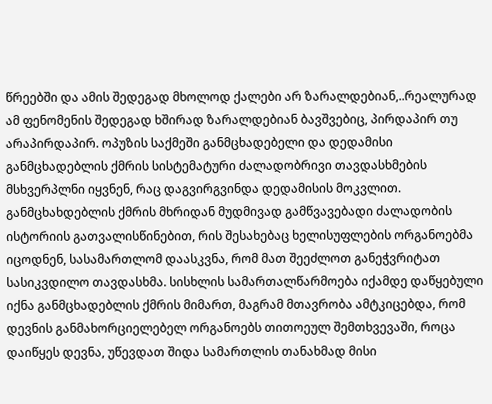წრეებში და ამის შედეგად მხოლოდ ქალები არ ზარალდებიან,..რეალურად ამ ფენომენის შედეგად ხშირად ზარალდებიან ბავშვებიც, პირდაპირ თუ არაპირდაპირ. ოპუზის საქმეში განმცხადებელი და დედამისი განმცხადებლის ქმრის სისტემატური ძალადობრივი თავდასხმების მსხვერპლნი იყვნენ, რაც დაგვირგვინდა დედამისის მოკვლით. განმცხახდებლის ქმრის მხრიდან მუდმივად გამწვავებადი ძალადობის ისტორიის გათვალისწინებით, რის შესახებაც ხელისუფლების ორგანოებმა იცოდნენ, სასამართლომ დაასკვნა, რომ მათ შეეძლოთ განეჭვრიტათ სასიკვდილო თავდასხმა. სისხლის სამართალწარმოება იქამდე დაწყებული იქნა განმცხადებლის ქმრის მიმართ, მაგრამ მთავრობა ამტკიცებდა, რომ დევნის განმახორციელებელ ორგანოებს თითოეულ შემთხვევაში, როცა დაიწყეს დევნა, უწევდათ შიდა სამართლის თანახმად მისი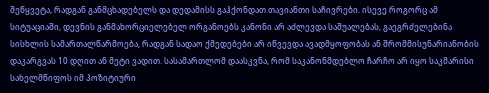შეწყვეტა, რადგან განმცხადებელს და დედამისს გაჰქონდათ თავიანთი საჩივრები. ისევე როგორც ამ სიტუაციაში, დევნის განმახორციელებელ ორგანოებს კანონი არ აძლევდა საშუალებას, გაეგრძელებინა სისხლის სამართალწარმოება, რადგან სადაო ქმედებები არ იწვევდა ავადმყოფობას ან შრომმისუნარიანობის დაკარგვას 10 დღით ან მეტი ვადით. სასამართლომ დაასკვნა, რომ საკანონმდებლო ჩარჩო არ იყო საკმარისი სახელმწიფოს იმ პოზიტიური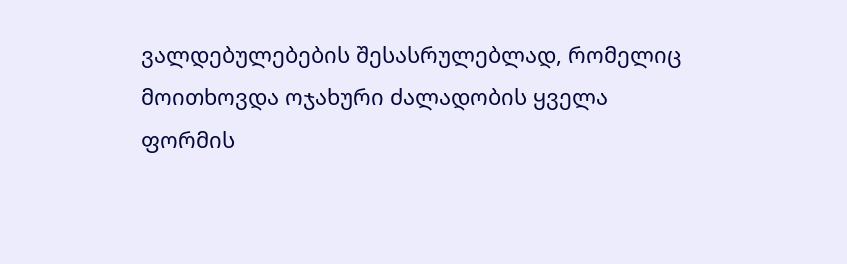ვალდებულებების შესასრულებლად, რომელიც მოითხოვდა ოჯახური ძალადობის ყველა ფორმის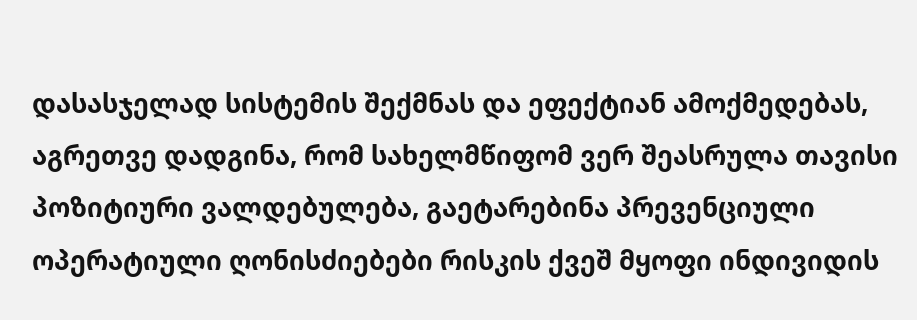დასასჯელად სისტემის შექმნას და ეფექტიან ამოქმედებას, აგრეთვე დადგინა, რომ სახელმწიფომ ვერ შეასრულა თავისი პოზიტიური ვალდებულება, გაეტარებინა პრევენციული ოპერატიული ღონისძიებები რისკის ქვეშ მყოფი ინდივიდის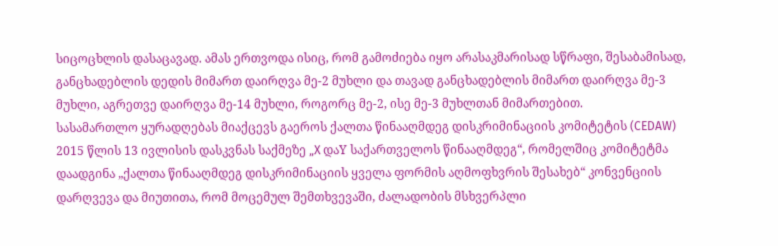სიცოცხლის დასაცავად. ამას ერთვოდა ისიც, რომ გამოძიება იყო არასაკმარისად სწრაფი, შესაბამისად, განცხადებლის დედის მიმართ დაირღვა მე-2 მუხლი და თავად განცხადებლის მიმართ დაირღვა მე-3 მუხლი, აგრეთვე დაირღვა მე-14 მუხლი, როგორც მე-2, ისე მე-3 მუხლთან მიმართებით.
სასამართლო ყურადღებას მიაქცევს გაეროს ქალთა წინააღმდეგ დისკრიმინაციის კომიტეტის (CEDAW) 2015 წლის 13 ივლისის დასკვნას საქმეზე „X დაY საქართველოს წინააღმდეგ“, რომელშიც კომიტეტმა დაადგინა „ქალთა წინააღმდეგ დისკრიმინაციის ყველა ფორმის აღმოფხვრის შესახებ“ კონვენციის დარღვევა და მიუთითა, რომ მოცემულ შემთხვევაში, ძალადობის მსხვერპლი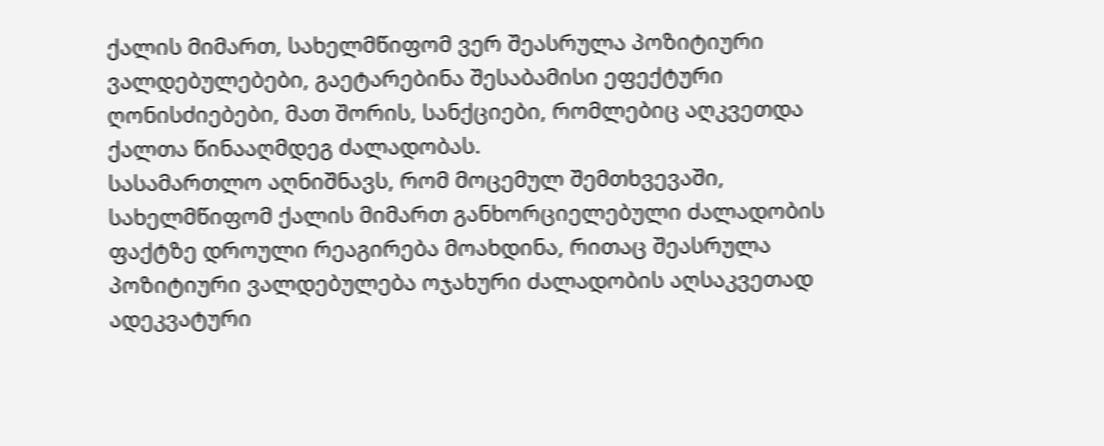ქალის მიმართ, სახელმწიფომ ვერ შეასრულა პოზიტიური ვალდებულებები, გაეტარებინა შესაბამისი ეფექტური ღონისძიებები, მათ შორის, სანქციები, რომლებიც აღკვეთდა ქალთა წინააღმდეგ ძალადობას.
სასამართლო აღნიშნავს, რომ მოცემულ შემთხვევაში, სახელმწიფომ ქალის მიმართ განხორციელებული ძალადობის ფაქტზე დროული რეაგირება მოახდინა, რითაც შეასრულა პოზიტიური ვალდებულება ოჯახური ძალადობის აღსაკვეთად ადეკვატური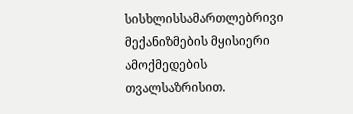სისხლისსამართლებრივი მექანიზმების მყისიერი ამოქმედების თვალსაზრისით.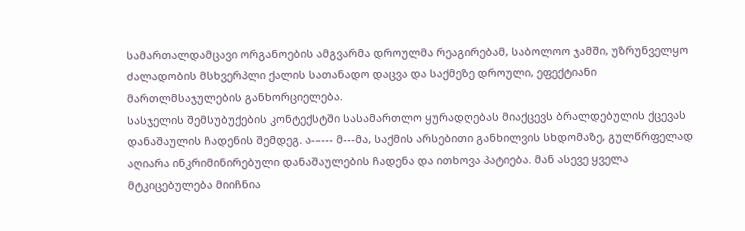სამართალდამცავი ორგანოების ამგვარმა დროულმა რეაგირებამ, საბოლოო ჯამში, უზრუნველყო ძალადობის მსხვერპლი ქალის სათანადო დაცვა და საქმეზე დროული, ეფექტიანი მართლმსაჯულების განხორციელება.
სასჯელის შემსუბუქების კონტექსტში სასამართლო ყურადღებას მიაქცევს ბრალდებულის ქცევას დანაშაულის ჩადენის შემდეგ. ა-–--- მ---მა, საქმის არსებითი განხილვის სხდომაზე, გულწრფელად აღიარა ინკრიმინირებული დანაშაულების ჩადენა და ითხოვა პატიება. მან ასევე ყველა მტკიცებულება მიიჩნია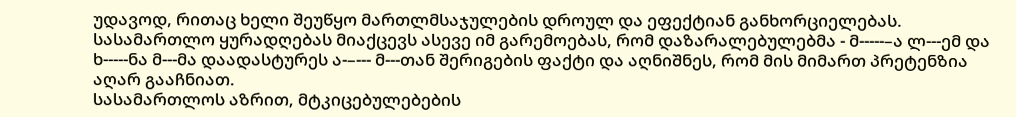უდავოდ, რითაც ხელი შეუწყო მართლმსაჯულების დროულ და ეფექტიან განხორციელებას. სასამართლო ყურადღებას მიაქცევს ასევე იმ გარემოებას, რომ დაზარალებულებმა - მ-----–ა ლ---ემ და ხ-----ნა მ---მა დაადასტურეს ა-–--- მ---თან შერიგების ფაქტი და აღნიშნეს, რომ მის მიმართ პრეტენზია აღარ გააჩნიათ.
სასამართლოს აზრით, მტკიცებულებების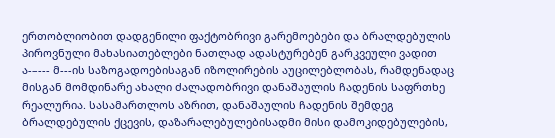ერთობლიობით დადგენილი ფაქტობრივი გარემოებები და ბრალდებულის პიროვნული მახასიათებლები ნათლად ადასტურებენ გარკვეული ვადით ა-–--- მ---ის საზოგადოებისაგან იზოლირების აუცილებლობას, რამდენადაც მისგან მომდინარე ახალი ძალადობრივი დანაშაულის ჩადენის საფრთხე რეალურია. სასამართლოს აზრით, დანაშაულის ჩადენის შემდეგ ბრალდებულის ქცევის, დაზარალებულებისადმი მისი დამოკიდებულების,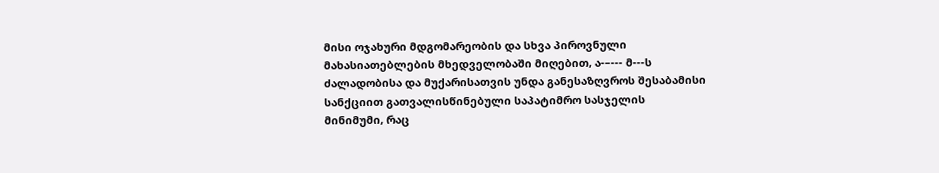მისი ოჯახური მდგომარეობის და სხვა პიროვნული მახასიათებლების მხედველობაში მიღებით, ა-–--- მ---ს ძალადობისა და მუქარისათვის უნდა განესაზღვროს შესაბამისი სანქციით გათვალისწინებული საპატიმრო სასჯელის მინიმუმი, რაც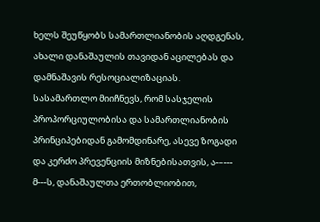ხელს შეუწყობს სამართლიანობის აღდგენას, ახალი დანაშაულის თავიდან აცილებას და დამნაშავის რესოციალიზაციას.
სასამართლო მიიჩნევს, რომ სასჯელის პროპორციულობისა და სამართლიანობის პრინციპებიდან გამომდინარე, ასევე ზოგადი და კერძო პრევენციის მიზნებისათვის, ა-–--- მ---ს, დანაშაულთა ერთობლიობით,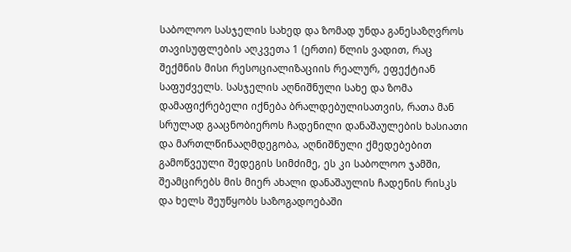საბოლოო სასჯელის სახედ და ზომად უნდა განესაზღვროს თავისუფლების აღკვეთა 1 (ერთი) წლის ვადით, რაც შექმნის მისი რესოციალიზაციის რეალურ, ეფექტიან საფუძველს. სასჯელის აღნიშნული სახე და ზომა დამაფიქრებელი იქნება ბრალდებულისათვის, რათა მან სრულად გააცნობიეროს ჩადენილი დანაშაულების ხასიათი და მართლწინააღმდეგობა, აღნიშნული ქმედებებით გამოწვეული შედეგის სიმძიმე, ეს კი საბოლოო ჯამში, შეამცირებს მის მიერ ახალი დანაშაულის ჩადენის რისკს და ხელს შეუწყობს საზოგადოებაში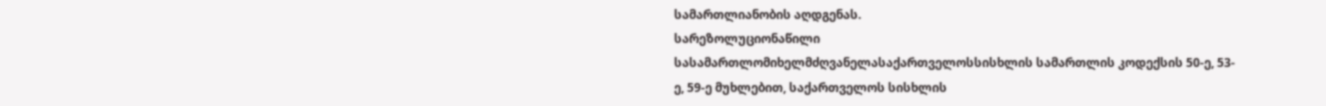სამართლიანობის აღდგენას.
სარეზოლუციონაწილი
სასამართლომიხელმძღვანელასაქართველოსსისხლის სამართლის კოდექსის 50-ე, 53-ე, 59-ე მუხლებით, საქართველოს სისხლის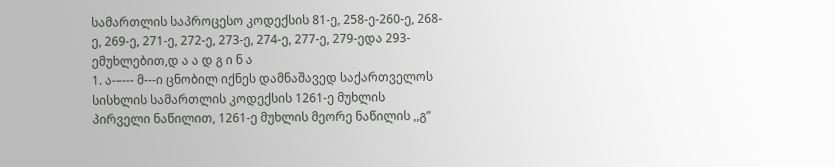სამართლის საპროცესო კოდექსის 81-ე, 258-ე-260-ე, 268-ე, 269-ე, 271-ე, 272-ე, 273-ე, 274-ე, 277-ე, 279-ედა 293-ემუხლებით,დ ა ა დ გ ი ნ ა
1. ა-–--- მ---ი ცნობილ იქნეს დამნაშავედ საქართველოს სისხლის სამართლის კოდექსის 1261-ე მუხლის პირველი ნაწილით, 1261-ე მუხლის მეორე ნაწილის ,,გ“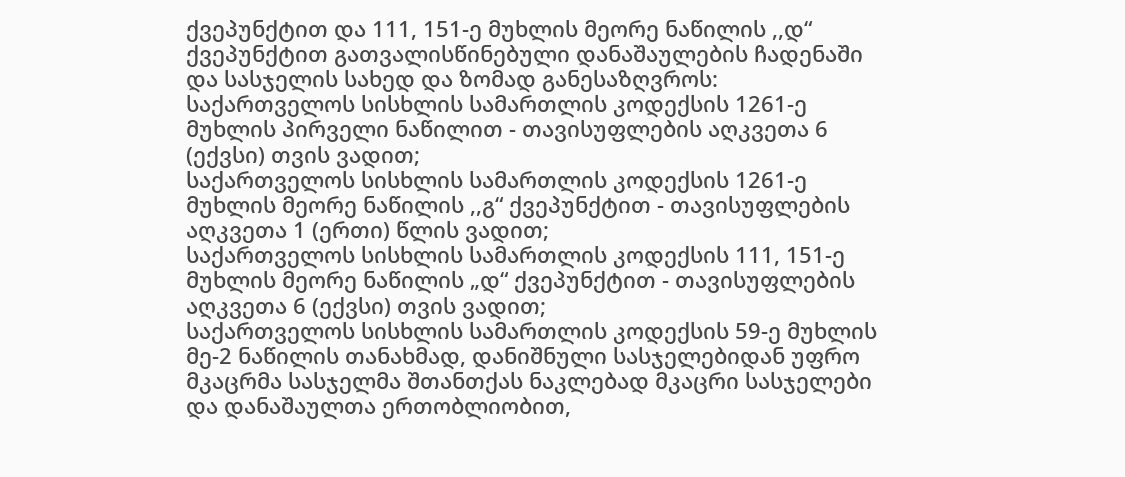ქვეპუნქტით და 111, 151-ე მუხლის მეორე ნაწილის ,,დ“ ქვეპუნქტით გათვალისწინებული დანაშაულების ჩადენაში და სასჯელის სახედ და ზომად განესაზღვროს:
საქართველოს სისხლის სამართლის კოდექსის 1261-ე მუხლის პირველი ნაწილით - თავისუფლების აღკვეთა 6 (ექვსი) თვის ვადით;
საქართველოს სისხლის სამართლის კოდექსის 1261-ე მუხლის მეორე ნაწილის ,,გ“ ქვეპუნქტით - თავისუფლების აღკვეთა 1 (ერთი) წლის ვადით;
საქართველოს სისხლის სამართლის კოდექსის 111, 151-ე მუხლის მეორე ნაწილის „დ“ ქვეპუნქტით - თავისუფლების აღკვეთა 6 (ექვსი) თვის ვადით;
საქართველოს სისხლის სამართლის კოდექსის 59-ე მუხლის მე-2 ნაწილის თანახმად, დანიშნული სასჯელებიდან უფრო მკაცრმა სასჯელმა შთანთქას ნაკლებად მკაცრი სასჯელები და დანაშაულთა ერთობლიობით,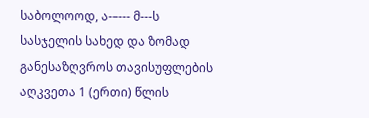საბოლოოდ, ა-–--- მ---ს სასჯელის სახედ და ზომად განესაზღვროს თავისუფლების აღკვეთა 1 (ერთი) წლის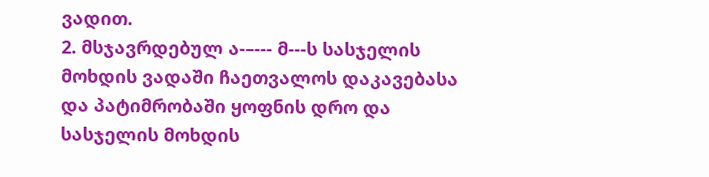ვადით.
2. მსჯავრდებულ ა-–--- მ---ს სასჯელის მოხდის ვადაში ჩაეთვალოს დაკავებასა და პატიმრობაში ყოფნის დრო და სასჯელის მოხდის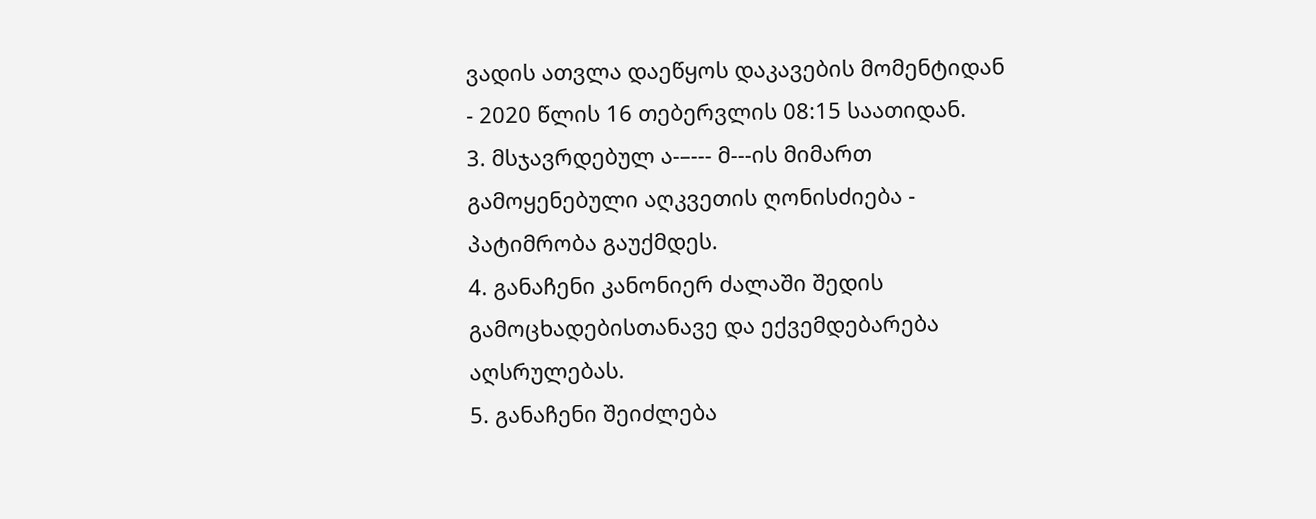ვადის ათვლა დაეწყოს დაკავების მომენტიდან - 2020 წლის 16 თებერვლის 08:15 საათიდან.
3. მსჯავრდებულ ა-–--- მ---ის მიმართ გამოყენებული აღკვეთის ღონისძიება - პატიმრობა გაუქმდეს.
4. განაჩენი კანონიერ ძალაში შედის გამოცხადებისთანავე და ექვემდებარება აღსრულებას.
5. განაჩენი შეიძლება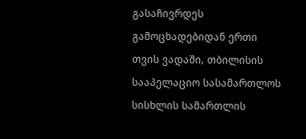გასაჩივრდეს გამოცხადებიდან ერთი თვის ვადაში, თბილისის სააპელაციო სასამართლოს სისხლის სამართლის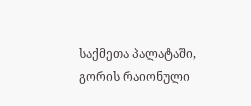საქმეთა პალატაში, გორის რაიონული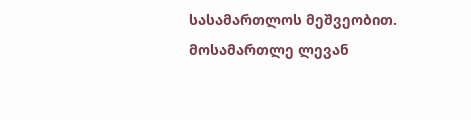სასამართლოს მეშვეობით.
მოსამართლე ლევან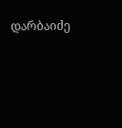დარბაიძე